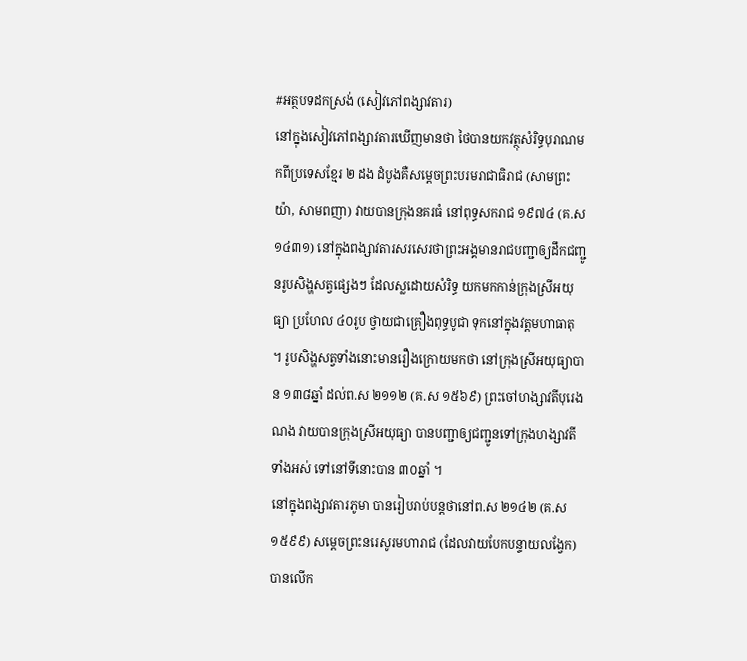#អត្ថបទដកស្រង់ (សៀវភៅពង្សាវតារ)
នៅក្នុងសៀវភៅពង្សាវតារឃើញមានថា ថៃបានយកវត្ថុសំរិទ្ធបុរាណមកពីប្រទេសខ្មែរ ២ ដង ដំបូងគឺសម្តេចព្រះបរមរាជាធិរាជ (សាមព្រះយ៉ា, សាមពញា) វាយបានក្រុងនគរធំ នៅពុទ្ធសករាជ ១៩៧៤ (គ.ស ១៤៣១) នៅក្នុងពង្សាវតារសរសេរថាព្រះអង្គមានរាជបញ្ជាឲ្យដឹកជញ្ជូនរូបសិង្ហសត្វផ្សេងៗ ដែលស្លដោយសំរិទ្ធ យកមកកាន់ក្រុងស្រីអយុធ្យា ប្រហែល ៤០រូប ថ្វាយជាគ្រឿងពុទ្ធបូជា ទុកនៅក្នុងវត្តមហាធាតុ ។ រូបសិង្ហសត្វទាំងនោះមានរឿងក្រោយមកថា នៅក្រុងស្រីអយុធ្យាបាន ១៣៨ឆ្នាំ ដល់ព.ស ២១១២ (គ.ស ១៥៦៩) ព្រះចៅហង្សាវតីបុរេងណង វាយបានក្រុងស្រីអយុធ្យា បានបញ្ជាឲ្យជញ្ជូនទៅក្រុងហង្សាវតីទាំងអស់ ទៅនៅទីនោះបាន ៣០ឆ្នាំ ។
នៅក្នុងពង្សាវតារភូមា បានរៀបរាប់បន្តថានៅព.ស ២១៤២ (គ.ស ១៥៩៩) សម្តេចព្រះនរេសូរមហារាជ (ដែលវាយបែកបន្ទាយលង្វែក) បានលើក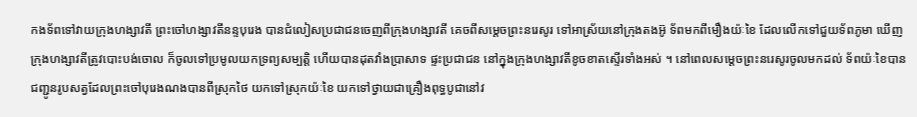កងទ័ពទៅវាយក្រុងហង្សាវតី ព្រះចៅហង្សាវតីនន្ទបុរេង បានជំលៀសប្រជាជនចេញពីក្រុងហង្សាវតី គេចពីសម្តេចព្រះនរេសូរ ទៅអាស្រ័យនៅក្រុងតងអ៊ូ ទ័ពមកពីមឿងយ៉ៈខៃ ដែលលើកទៅជួយទ័ពភូមា ឃើញក្រុងហង្សាវតីត្រូវបោះបង់ចោល ក៏ចូលទៅប្រមូលយកទ្រព្យសម្បត្តិ ហើយបានដុតវាំងប្រាសាទ ផ្ទះប្រជាជន នៅក្នុងក្រុងហង្សាវតីខូចខាតស្ទើរទាំងអស់ ។ នៅពេលសម្តេចព្រះនរេសូរចូលមកដល់ ទ័ពយ៉ៈខៃបានជញ្ជូនរូបសត្វដែលព្រះចៅបុរេងណងបានពីស្រុកថៃ យកទៅស្រុកយ៉ៈខៃ យកទៅថ្វាយជាគ្រឿងពុទ្ធបូជានៅវ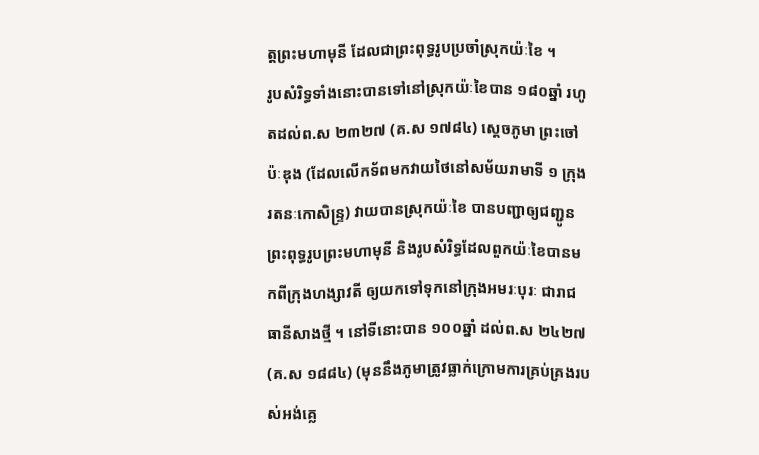ត្តព្រះមហាមុនី ដែលជាព្រះពុទ្ធរូបប្រចាំស្រុកយ៉ៈខៃ ។
រូបសំរិទ្ធទាំងនោះបានទៅនៅស្រុកយ៉ៈខៃបាន ១៨០ឆ្នាំ រហូតដល់ព.ស ២៣២៧ (គ.ស ១៧៨៤) ស្តេចភូមា ព្រះចៅប៉ៈឌុង (ដែលលើកទ័ពមកវាយថៃនៅសម័យរាមាទី ១ ក្រុងរតនៈកោសិន្ទ្រ) វាយបានស្រុកយ៉ៈខៃ បានបញ្ជាឲ្យជញ្ជូនព្រះពុទ្ធរូបព្រះមហាមុនី និងរូបសំរិទ្ធដែលពួកយ៉ៈខៃបានមកពីក្រុងហង្សាវតី ឲ្យយកទៅទុកនៅក្រុងអមរៈបុរៈ ជារាជធានីសាងថ្មី ។ នៅទីនោះបាន ១០០ឆ្នាំ ដល់ព.ស ២៤២៧ (គ.ស ១៨៨៤) (មុននឹងភូមាត្រូវធ្លាក់ក្រោមការគ្រប់គ្រងរបស់អង់គ្លេ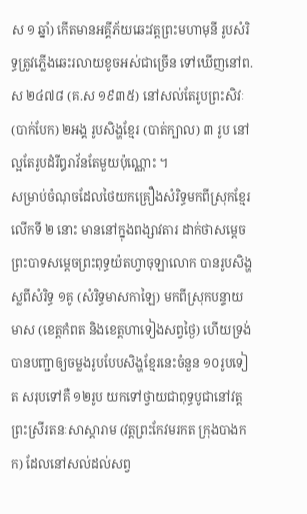ស ១ ឆ្នាំ) កើតមានអគ្គីភ័យឆេះវត្តព្រះមហាមុនី រូបសំរិទ្ធត្រូវភ្លើងឆេះរលាយខូចអស់ជាច្រើន ទៅឃើញនៅព.ស ២៤៧៨ (គ.ស ១៩៣៥) នៅសល់តែរូបព្រះសិវៈ (បាក់បែក) ២អង្គ រូបសិង្ហខ្មែរ (បាត់ក្បាល) ៣ រូប នៅល្អតែរូបដំរីឰរាវ័នតែមួយប៉ុណ្ណោះ ។
សម្រាប់ចំណុចដែលថៃយកគ្រឿងសំរិទ្ធមកពីស្រុកខ្មែរលើកទី ២ នោះ មាននៅក្នុងពង្សាវតារ ដាក់ថាសម្តេចព្រះបាទសម្តេចព្រះពុទ្ធយ៉តហ្វាចុឡាលោក បានរូបសិង្ហស្លពីសំរិទ្ធ ១គូ (សំរិទ្ធមាសកាឡៃ) មកពីស្រុកបន្ទាយមាស (ខេត្តកំពត និងខេត្តហាទៀងសព្វថ្ងៃ) ហើយទ្រង់បានបញ្ជាឲ្យចម្លងរូបបែបសិង្ហខ្មែរនេះចំនួន ១០រូបទៀត សរុបទៅគឺ ១២រូប យកទៅថ្វាយជាពុទ្ធបូជានៅវត្តព្រះស្រីរតនៈសាស្តារាម (វត្តព្រះកែវមរកត ក្រុងបាងកក) ដែលនៅសល់ដល់សព្វ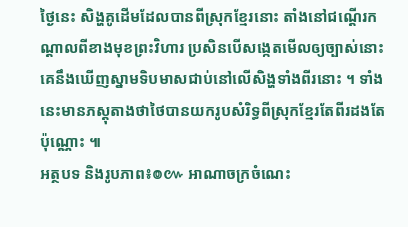ថ្ងៃនេះ សិង្ហគូដើមដែលបានពីស្រុកខ្មែរនោះ តាំងនៅជណ្តើរកណ្តាលពីខាងមុខព្រះវិហារ ប្រសិនបើសង្កេតមើលឲ្យច្បាស់នោះគេនឹងឃើញស្នាមទិបមាសជាប់នៅលើសិង្ហទាំងពីរនោះ ។ ទាំងនេះមានភស្តុតាងថាថៃបានយករូបសំរិទ្ធពីស្រុកខ្មែរតែពីរដងតែប៉ុណ្ណោះ ៕
អត្ថបទ និងរូបភាព៖៙៚ អាណាចក្រចំណេះ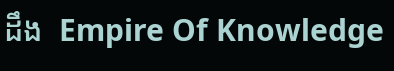ដឹង  Empire Of Knowledge